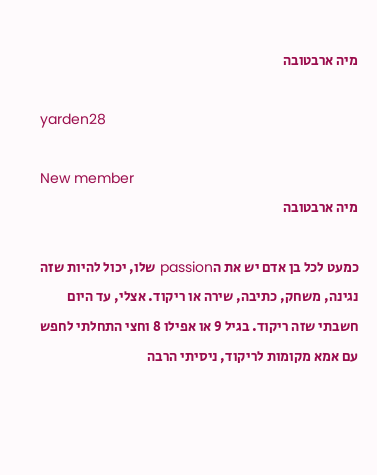מיה ארבטובה

yarden28

New member
מיה ארבטובה

כמעט לכל בן אדם יש את הpassion שלו, יכול להיות שזה נגינה, משחק, כתיבה, שירה או ריקוד. אצלי, עד היום חשבתי שזה ריקוד. בגיל 9 או אפילו 8 וחצי התחלתי לחפש עם אמא מקומות לריקוד, ניסיתי הרבה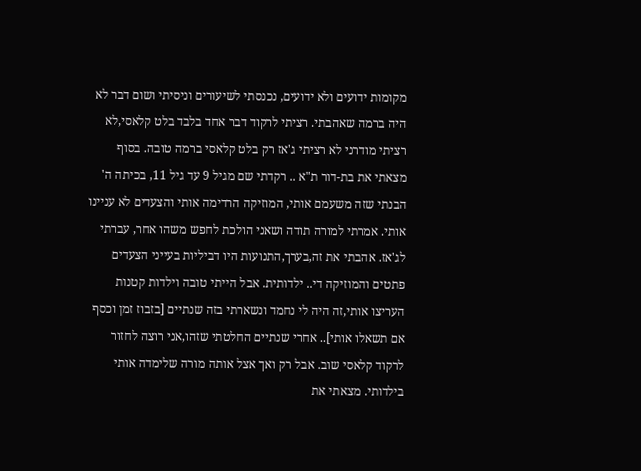מקומות ידועים ולא ידועים, נכנסתי לשיעורים וניסיתי ושום דבר לא היה ברמה שאהבתי. רציתי לרקוד דבר אחד בלבד בלט קלאסי,לא רציתי מודרני לא רציתי ג'אז רק בלט קלאסי ברמה טובה. בסוף מצאתי את בת-דור ת"א .. רקדתי שם מגיל 9 עד גיל 11, בכיתה ה' הבנתי שזה משעמם אותי, המוזיקה הרדימה אותי והצעדים לא עניינו אותי. אמרתי למורה תודה ושאני הולכת לחפש משהו אחר, עברתי לג'אז. אהבתי את זה,בערך,התנועות היו דביליות בעייני הצעדים פתטים והמוזיקה די.. ילדותית. אבל הייתי טובה וילדות קטנות העריצו אותי,זה היה לי נחמד ונשארתי בזה שנתיים [בזבוז זמן וכסף אם תשאלו אותי].. אחרי שנתיים החלטתי שזהו,אני רוצה לחזור לרקוד קלאסי שוב. אבל רק ואך אצל אותה מורה שלימדה אותי בילדותי. מצאתי את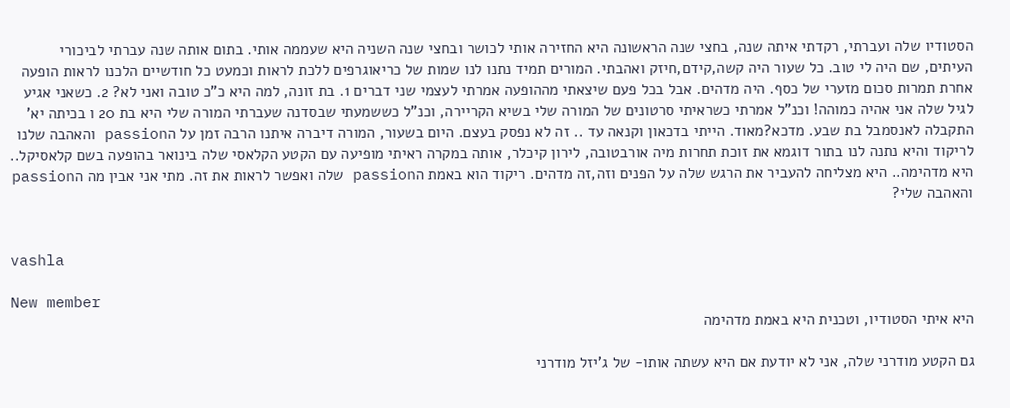הסטודיו שלה ועברתי, רקדתי איתה שנה, בחצי שנה הראשונה היא החזירה אותי לכושר ובחצי שנה השניה היא שעממה אותי. בתום אותה שנה עברתי לביכורי העיתים, שם היה לי טוב. כל שעור היה קשה,קידם,חיזק ואהבתי. המורים תמיד נתנו לנו שמות של כריאוגרפים ללכת לראות וכמעט כל חודשיים הלכנו לראות הופעה אחרת תמרות סכום מזערי של כסף. היה מדהים. אבל בכל פעם שיצאתי מההופעה אמרתי לעצמי שני דברים 1. בת זונה, למה היא כ"כ טובה ואני לא? 2. כשאני אגיע לגיל שלה אני אהיה כמוהה! וכנ"ל אמרתי כשראיתי סרטונים של המורה שלי בשיא הקריירה, וכנ"ל כששמעתי שבסדנה שעברתי המורה שלי היא בת 20 ו בכיתה יא' התקבלה לאנסמבל בת שבע. מדכא?מאוד. הייתי בדכאון וקנאה עד .. זה לא נפסק בעצם. היום בשעור, המורה דיברה איתנו הרבה זמן על הpassion והאהבה שלנו לריקוד והיא נתנה לנו בתור דוגמא את זוכת תחרות מיה אורבטובה, לירון קיכלר, אותה במקרה ראיתי מופיעה עם הקטע הקלאסי שלה בינואר בהופעה בשם קלאסיקל.. היא מדהימה.. היא מצליחה להעביר את הרגש שלה על הפנים וזה,זה מדהים. ריקוד הוא באמת הpassion שלה ואפשר לראות את זה. מתי אני אבין מה הpassion והאהבה שלי?


vashla

New member
היא איתי הסטודיו, וטכנית היא באמת מדהימה

גם הקטע מודרני שלה, אני לא יודעת אם היא עשתה אותו- של ג'יזל מודרני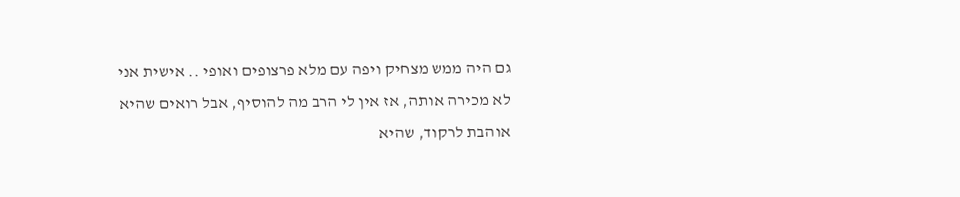גם היה ממש מצחיק ויפה עם מלא פרצופים ואופי .. אישית אני לא מכירה אותה, אז אין לי הרב מה להוסיף, אבל רואים שהיא אוהבת לרקוד, שהיא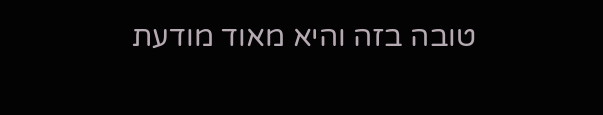טובה בזה והיא מאוד מודעת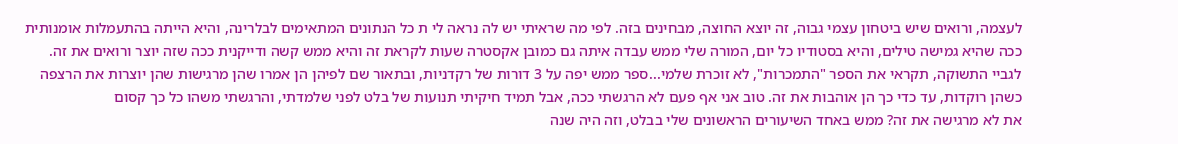לעצמה, ורואים שיש ביטחון עצמי גבוה, זה יוצא החוצה, מבחינים בזה. לפי מה שראיתי יש לה נראה לי ת כל הנתונים המתאימים לבלרינה, והיא הייתה בהתעמלות אומנותית ככה שהיא גמישה טילים, והיא בסטודיו כל יום, המורה שלי ממש עבדה איתה גם כמובן אקסטרה שעות לקראת זה והיא ממש קשה ודייקנית ככה שזה יוצר ורואים את זה. לגביי התשוקה, תקראי את הספר "התמכרות", לא זוכרת שלמי...ספר ממש יפה על 3 דורות של רקדניות, ובתאור שם לפיהן הן אמרו שהן מרגישות שהן יוצרות את הרצפה כשהן רוקדות, עד כדי כך הן אוהבות את זה. טוב אני אף פעם לא הרגשתי ככה, אבל תמיד חיקיתי תנועות של בלט לפני שלמדתי, והרגשתי משהו כל כך קסום
את לא מרגישה את זה? ממש באחד השיעורים הראשונים שלי בבלט, וזה היה שנה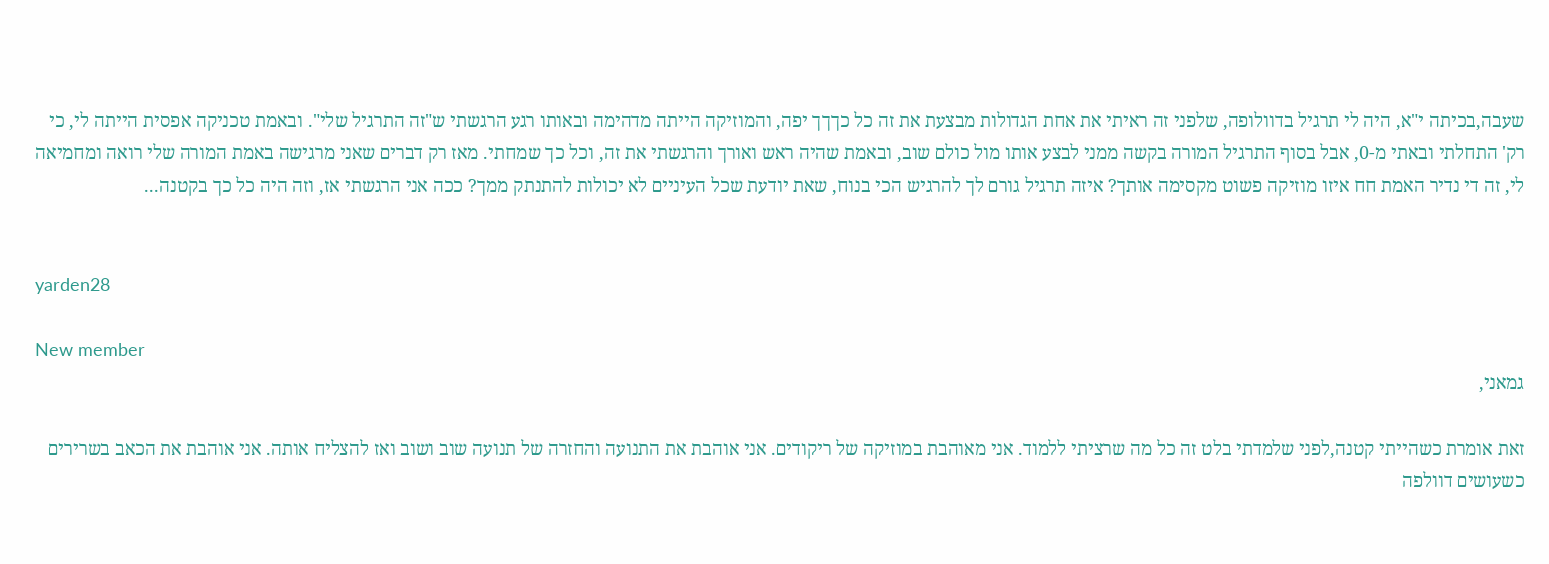שעבה,בכיתה י"א, היה לי תרגיל בדוולופה, שלפני זה ראיתי את אחת הגדולות מבצעת את זה כל כךךך יפה, והמוזיקה הייתה מדהימה ובאותו רגע הרגשתי ש"זה התרגיל שלי". ובאמת טכניקה אפסית הייתה לי, כי רק' התחלתי ובאתי מ-0, אבל בסוף התרגיל המורה בקשה ממני לבצע אותו מול כולם שוב, ובאמת שהיה ראש ואורך והרגשתי את זה, וכל כך שמחתי. מאז רק דברים שאני מרגישה באמת המורה שלי רואה ומחמיאה לי, זה די נדיר האמת חח איזו מוזיקה פשוט מקסימה אותך? איזה תרגיל גורם לך להרגיש הכי בנוח, שאת יודעת שכל העיניים לא יכולות להתנתק ממך? ככה אני הרגשתי אז, וזה היה כל כך בקטנה...


yarden28

New member
גמאני,

זאת אומרת כשהייתי קטנה,לפני שלמדתי בלט זה כל מה שרציתי ללמוד. אני מאוהבת במוזיקה של ריקודים. אני אוהבת את התנועה והחזרה של תנועה שוב ושוב ואז להצליח אותה. אני אוהבת את הכאב בשרירים כשעושים דוולפה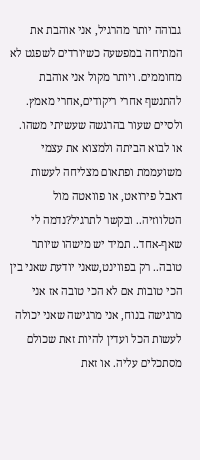גבוהה יותר מהרגיל, אני אוהבת את המתיחה במפשעה כשיורדים לשפגט לא מחוממים. ויותר מקול אני אוהבת להתנשף אחרי ריקודים,אחרי מאמץ. ולסיים שעור בהרגשה שעשיתי משהו. או לבוא הביתה ולמצוא את עצמי משועממת ופתאום מצליחה לעשות דאבל פירואט, או פוואטה מול הטלווזיה.. ובקשר לתרגיל?נדמה לי שאף-אחד.. תמיד יש מישהו שיותר טובה.. רק בפווינט,שאני יודעת שאני בין הכי טובות אם לא הכי טובה אז אני מרגישה בנוח, אני מרגישה שאני יכולה לעשות הכל ועדין להיות זאת שכולם מסתכלים עליה. או זאת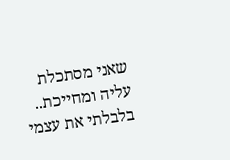שאני מסתכלת עליה ומחייכת.. בלבלתי את עצמי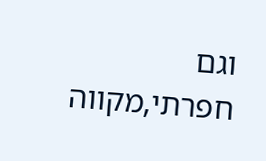וגם חפרתי,מקווה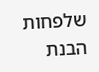שלפחות הבנת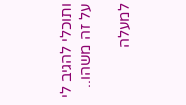ותוכלי להגיב לי על זה משהו..

למעלה